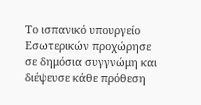Το ισπανικό υπουργείο Εσωτερικών προχώρησε σε δημόσια συγγνώμη και διέψευσε κάθε πρόθεση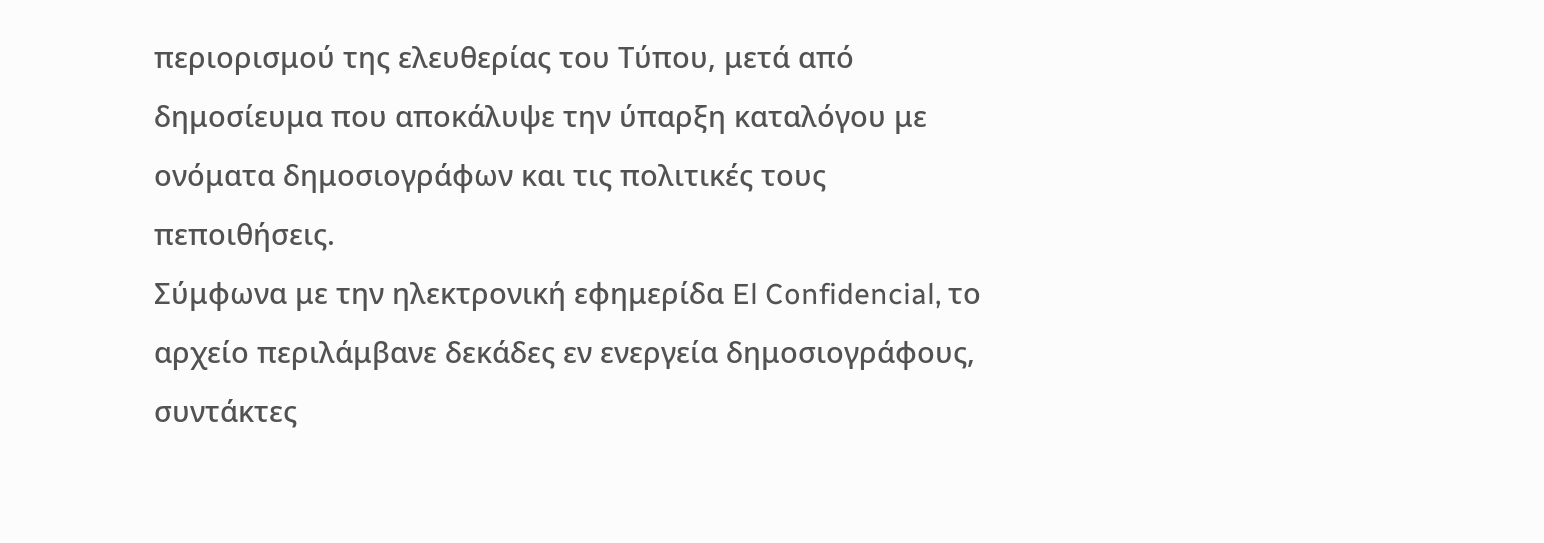περιορισμού της ελευθερίας του Τύπου, μετά από δημοσίευμα που αποκάλυψε την ύπαρξη καταλόγου με ονόματα δημοσιογράφων και τις πολιτικές τους πεποιθήσεις.
Σύμφωνα με την ηλεκτρονική εφημερίδα El Confidencial, το αρχείο περιλάμβανε δεκάδες εν ενεργεία δημοσιογράφους, συντάκτες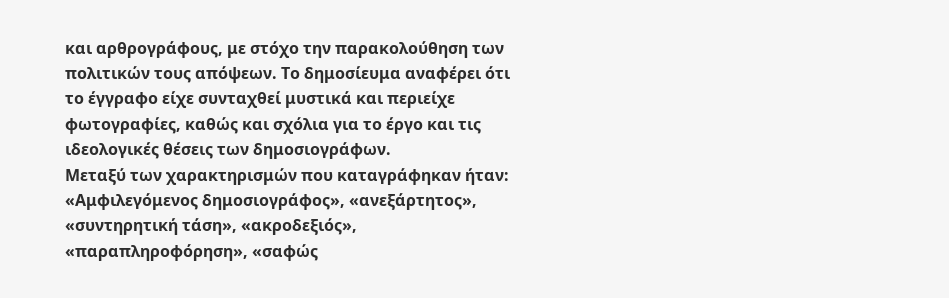και αρθρογράφους, με στόχο την παρακολούθηση των πολιτικών τους απόψεων. Το δημοσίευμα αναφέρει ότι το έγγραφο είχε συνταχθεί μυστικά και περιείχε φωτογραφίες, καθώς και σχόλια για το έργο και τις ιδεολογικές θέσεις των δημοσιογράφων.
Μεταξύ των χαρακτηρισμών που καταγράφηκαν ήταν: «Αμφιλεγόμενος δημοσιογράφος», «ανεξάρτητος», «συντηρητική τάση», «ακροδεξιός», «παραπληροφόρηση», «σαφώς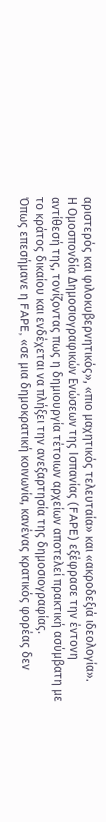αριστερός και φιλοκυβερνητικός», «πιο μαχητικός τελευταία» και «ακροδεξιά ιδεολογία».
Η Ομοσπονδία Δημοσιογραφικών Ενώσεων της Ισπανίας (FAPE) εξέφρασε την έντονη αντίθεσή της, τονίζοντας πως η δημιουργία τέτοιων αρχείων αποτελεί πρακτική ασύμβατη με το κράτος δικαίου και ενδέχεται να πλήξει την ανεξαρτησία της δημοσιογραφίας.
Όπως επεσήμανε η FAPE, «σε μια δημοκρατική κοινωνία, κανένας κρατικός φορέας δεν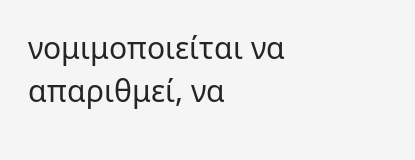νομιμοποιείται να απαριθμεί, να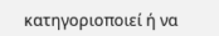κατηγοριοποιεί ή να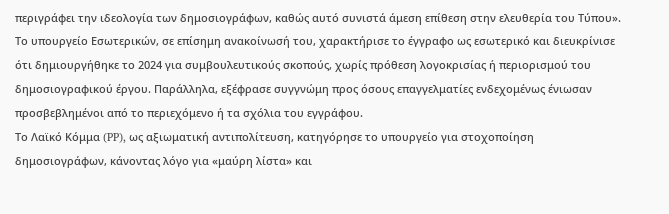περιγράφει την ιδεολογία των δημοσιογράφων, καθώς αυτό συνιστά άμεση επίθεση στην ελευθερία του Τύπου».
Το υπουργείο Εσωτερικών, σε επίσημη ανακοίνωσή του, χαρακτήρισε το έγγραφο ως εσωτερικό και διευκρίνισε ότι δημιουργήθηκε το 2024 για συμβουλευτικούς σκοπούς, χωρίς πρόθεση λογοκρισίας ή περιορισμού του δημοσιογραφικού έργου. Παράλληλα, εξέφρασε συγγνώμη προς όσους επαγγελματίες ενδεχομένως ένιωσαν προσβεβλημένοι από το περιεχόμενο ή τα σχόλια του εγγράφου.
Το Λαϊκό Κόμμα (PP), ως αξιωματική αντιπολίτευση, κατηγόρησε το υπουργείο για στοχοποίηση δημοσιογράφων, κάνοντας λόγο για «μαύρη λίστα» και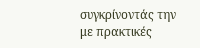συγκρίνοντάς την με πρακτικές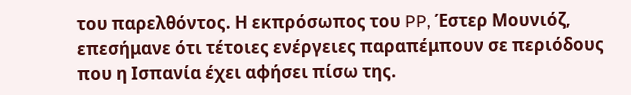του παρελθόντος. Η εκπρόσωπος του PP, Έστερ Μουνιόζ, επεσήμανε ότι τέτοιες ενέργειες παραπέμπουν σε περιόδους που η Ισπανία έχει αφήσει πίσω της.